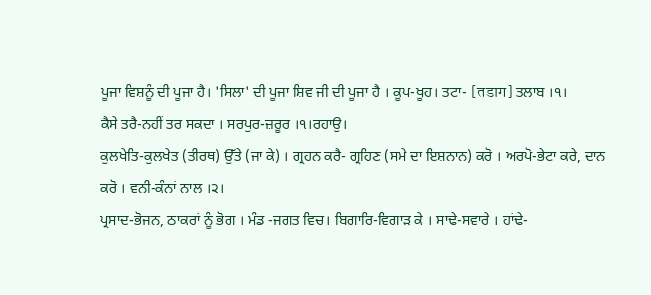ਪੂਜਾ ਵਿਸ਼ਨੂੰ ਦੀ ਪੂਜਾ ਹੈ। 'ਸਿਲਾ' ਦੀ ਪੂਜਾ ਸ਼ਿਵ ਜੀ ਦੀ ਪੂਜਾ ਹੈ । ਕੂਪ-ਖੂਹ। ਤਟਾ- [तडाग] ਤਲਾਬ ।੧।
ਕੈਸੇ ਤਰੈ-ਨਹੀਂ ਤਰ ਸਕਦਾ । ਸਰਪੁਰ-ਜ਼ਰੂਰ ।੧।ਰਹਾਉ।
ਕੁਲਖੇਤਿ-ਕੁਲਖੇਤ (ਤੀਰਥ) ਉੱਤੇ (ਜਾ ਕੇ) । ਗ੍ਰਹਨ ਕਰੈ- ਗ੍ਰਹਿਣ (ਸਮੇ ਦਾ ਇਸ਼ਨਾਨ) ਕਰੋ । ਅਰਪੋ-ਭੇਟਾ ਕਰੇ, ਦਾਨ ਕਰੋ । ਵਨੀ-ਕੰਨਾਂ ਨਾਲ ।੨।
ਪ੍ਰਸਾਦ-ਭੋਜਨ, ਠਾਕਰਾਂ ਨੂੰ ਭੋਗ । ਮੰਡ -ਜਗਤ ਵਿਚ। ਬਿਗਾਰਿ-ਵਿਗਾੜ ਕੇ । ਸਾਢੇ-ਸਵਾਰੇ । ਹਾਂਢੇ-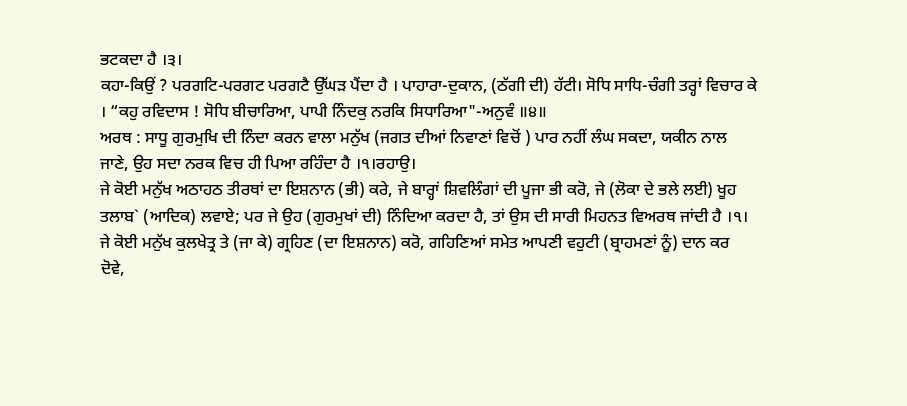ਭਟਕਦਾ ਹੈ ।੩।
ਕਹਾ-ਕਿਉਂ ? ਪਰਗਟਿ-ਪਰਗਟ ਪਰਗਟੈ ਉੱਘੜ ਪੈਂਦਾ ਹੈ । ਪਾਹਾਰਾ-ਦੁਕਾਨ, (ਠੱਗੀ ਦੀ) ਹੱਟੀ। ਸੋਧਿ ਸਾਧਿ-ਚੰਗੀ ਤਰ੍ਹਾਂ ਵਿਚਾਰ ਕੇ । “ਕਹੁ ਰਵਿਦਾਸ ! ਸੋਧਿ ਬੀਚਾਰਿਆ, ਪਾਪੀ ਨਿੰਦਕੁ ਨਰਕਿ ਸਿਧਾਰਿਆ"-ਅਨੁਵੰ ॥੪॥
ਅਰਥ : ਸਾਧੂ ਗੁਰਮੁਖਿ ਦੀ ਨਿੰਦਾ ਕਰਨ ਵਾਲਾ ਮਨੁੱਖ (ਜਗਤ ਦੀਆਂ ਨਿਵਾਣਾਂ ਵਿਚੋਂ ) ਪਾਰ ਨਹੀਂ ਲੰਘ ਸਕਦਾ, ਯਕੀਨ ਨਾਲ ਜਾਣੇ, ਉਹ ਸਦਾ ਨਰਕ ਵਿਚ ਹੀ ਪਿਆ ਰਹਿੰਦਾ ਹੈ ।੧।ਰਹਾਉ।
ਜੇ ਕੋਈ ਮਨੁੱਖ ਅਠਾਹਠ ਤੀਰਥਾਂ ਦਾ ਇਸ਼ਨਾਨ (ਭੀ) ਕਰੇ, ਜੇ ਬਾਰ੍ਹਾਂ ਸ਼ਿਵਲਿੰਗਾਂ ਦੀ ਪੂਜਾ ਭੀ ਕਰੋ, ਜੇ (ਲੋਕਾ ਦੇ ਭਲੇ ਲਈ) ਖੂਹ ਤਲਾਬ` (ਆਦਿਕ) ਲਵਾਏ; ਪਰ ਜੇ ਉਹ (ਗੁਰਮੁਖਾਂ ਦੀ) ਨਿੰਦਿਆ ਕਰਦਾ ਹੈ, ਤਾਂ ਉਸ ਦੀ ਸਾਰੀ ਮਿਹਨਤ ਵਿਅਰਥ ਜਾਂਦੀ ਹੈ ।੧।
ਜੇ ਕੋਈ ਮਨੁੱਖ ਕੁਲਖੇਤ੍ਰ ਤੇ (ਜਾ ਕੇ) ਗ੍ਰਹਿਣ (ਦਾ ਇਸ਼ਨਾਨ) ਕਰੋ, ਗਹਿਣਿਆਂ ਸਮੇਤ ਆਪਣੀ ਵਹੁਟੀ (ਬ੍ਰਾਹਮਣਾਂ ਨੂੰ) ਦਾਨ ਕਰ ਦੋਵੇ,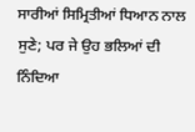ਸਾਰੀਆਂ ਸਿਮ੍ਰਿਤੀਆਂ ਧਿਆਨ ਨਾਲ ਸੁਣੇ; ਪਰ ਜੇ ਉਹ ਭਲਿਆਂ ਦੀ ਨਿੰਦਿਆ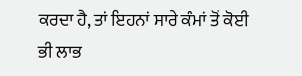ਕਰਦਾ ਹੈ, ਤਾਂ ਇਹਨਾਂ ਸਾਰੇ ਕੰਮਾਂ ਤੋਂ ਕੋਈ ਭੀ ਲਾਭ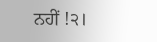ਨਹੀਂ !੨।